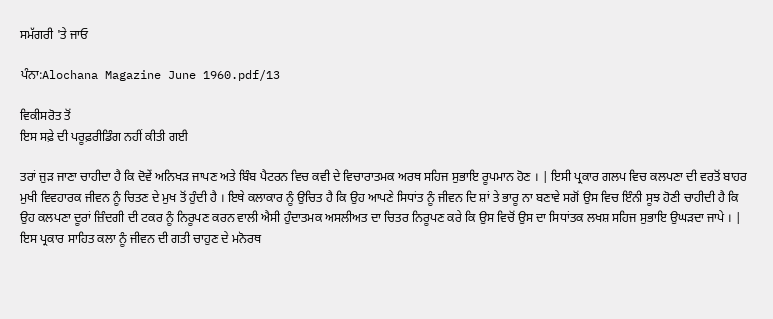ਸਮੱਗਰੀ 'ਤੇ ਜਾਓ

ਪੰਨਾ:Alochana Magazine June 1960.pdf/13

ਵਿਕੀਸਰੋਤ ਤੋਂ
ਇਸ ਸਫ਼ੇ ਦੀ ਪਰੂਫ਼ਰੀਡਿੰਗ ਨਹੀਂ ਕੀਤੀ ਗਈ

ਤਰਾਂ ਜੁੜ ਜਾਣਾ ਚਾਹੀਦਾ ਹੈ ਕਿ ਦੋਵੇਂ ਅਨਿਖੜ ਜਾਪਣ ਅਤੇ ਬਿੰਬ ਪੈਟਰਨ ਵਿਚ ਕਵੀ ਦੇ ਵਿਚਾਰਾਤਮਕ ਅਰਥ ਸਹਿਜ ਸੁਭਾਇ ਰੂਪਮਾਨ ਹੋਣ । | ਇਸੀ ਪ੍ਰਕਾਰ ਗਲਪ ਵਿਚ ਕਲਪਣਾ ਦੀ ਵਰਤੋਂ ਬਾਹਰ ਮੁਖੀ ਵਿਵਹਾਰਕ ਜੀਵਨ ਨੂੰ ਚਿਤਣ ਦੇ ਮੁਖ ਤੋਂ ਹੁੰਦੀ ਹੈ । ਇਥੇ ਕਲਾਕਾਰ ਨੂੰ ਉਚਿਤ ਹੈ ਕਿ ਉਹ ਆਪਣੇ ਸਿਧਾਂਤ ਨੂੰ ਜੀਵਨ ਦਿ ਸ਼ਾਂ ਤੇ ਭਾਰੂ ਨਾ ਬਣਾਵੇ ਸਗੋਂ ਉਸ ਵਿਚ ਇੰਨੀ ਸੂਝ ਹੋਣੀ ਚਾਹੀਦੀ ਹੈ ਕਿ ਉਹ ਕਲਪਣਾ ਦੂਰਾਂ ਜ਼ਿੰਦਗੀ ਦੀ ਟਕਰ ਨੂੰ ਨਿਰੂਪਣ ਕਰਨ ਵਾਲੀ ਐਸੀ ਹੁੰਦਾਤਮਕ ਅਸਲੀਅਤ ਦਾ ਚਿਤਰ ਨਿਰੂਪਣ ਕਰੇ ਕਿ ਉਸ ਵਿਚੋਂ ਉਸ ਦਾ ਸਿਧਾਂਤਕ ਲਖਸ਼ ਸਹਿਜ ਸੁਭਾਇ ਉਘੜਦਾ ਜਾਪੇ । | ਇਸ ਪ੍ਰਕਾਰ ਸਾਹਿਤ ਕਲਾ ਨੂੰ ਜੀਵਨ ਦੀ ਗਤੀ ਚਾਹੁਣ ਦੇ ਮਨੋਰਥ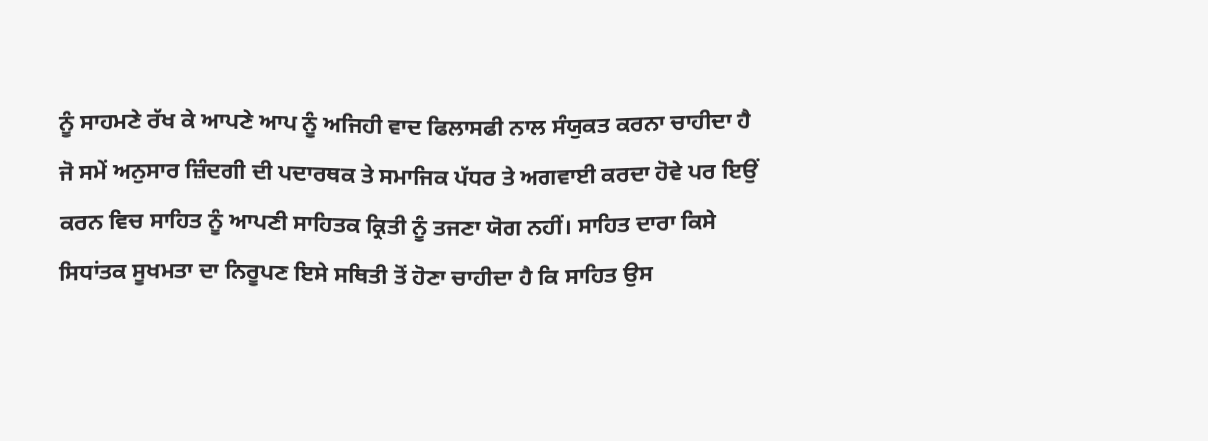ਨੂੰ ਸਾਹਮਣੇ ਰੱਖ ਕੇ ਆਪਣੇ ਆਪ ਨੂੰ ਅਜਿਹੀ ਵਾਦ ਫਿਲਾਸਫੀ ਨਾਲ ਸੰਯੁਕਤ ਕਰਨਾ ਚਾਹੀਦਾ ਹੈ ਜੋ ਸਮੇਂ ਅਨੁਸਾਰ ਜ਼ਿੰਦਗੀ ਦੀ ਪਦਾਰਥਕ ਤੇ ਸਮਾਜਿਕ ਪੱਧਰ ਤੇ ਅਗਵਾਈ ਕਰਦਾ ਹੋਵੇ ਪਰ ਇਉਂ ਕਰਨ ਵਿਚ ਸਾਹਿਤ ਨੂੰ ਆਪਣੀ ਸਾਹਿਤਕ ਕ੍ਰਿਤੀ ਨੂੰ ਤਜਣਾ ਯੋਗ ਨਹੀਂ। ਸਾਹਿਤ ਦਾਰਾ ਕਿਸੇ ਸਿਧਾਂਤਕ ਸੂਖਮਤਾ ਦਾ ਨਿਰੂਪਣ ਇਸੇ ਸਥਿਤੀ ਤੋਂ ਹੋਣਾ ਚਾਹੀਦਾ ਹੈ ਕਿ ਸਾਹਿਤ ਉਸ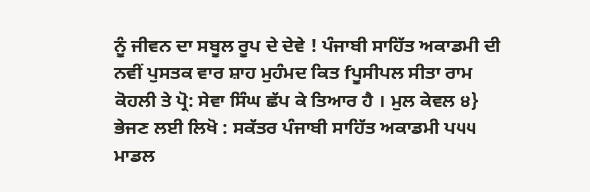ਨੂੰ ਜੀਵਨ ਦਾ ਸਬੂਲ ਰੂਪ ਦੇ ਦੇਵੇ ! ਪੰਜਾਬੀ ਸਾਹਿੱਤ ਅਕਾਡਮੀ ਦੀ ਨਵੀਂ ਪੁਸਤਕ ਵਾਰ ਸ਼ਾਹ ਮੁਹੰਮਦ ਕਿਤ fਪੂਸੀਪਲ ਸੀਤਾ ਰਾਮ ਕੋਹਲੀ ਤੇ ਪ੍ਰੋ: ਸੇਵਾ ਸਿੰਘ ਛੱਪ ਕੇ ਤਿਆਰ ਹੈ । ਮੁਲ ਕੇਵਲ ੪} ਭੇਜਣ ਲਈ ਲਿਖੋ : ਸਕੱਤਰ ਪੰਜਾਬੀ ਸਾਹਿੱਤ ਅਕਾਡਮੀ ਪ੫੫ ਮਾਡਲ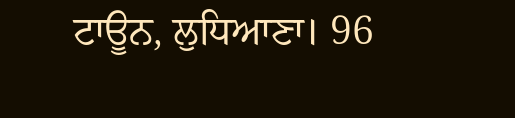ਟਾਊਨ, ਲੁਧਿਆਣਾ। 96